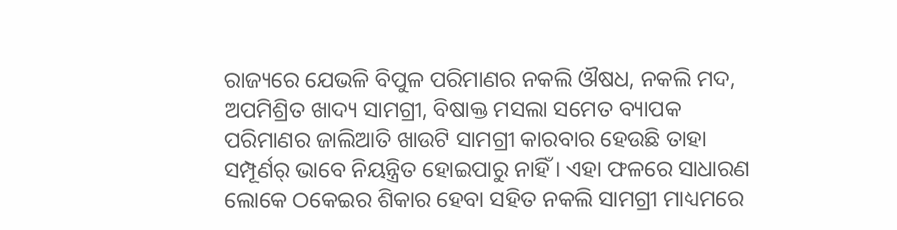ରାଜ୍ୟରେ ଯେଭଳି ବିପୁଳ ପରିମାଣର ନକଲି ଔଷଧ, ନକଲି ମଦ, ଅପମିଶ୍ରିତ ଖାଦ୍ୟ ସାମଗ୍ରୀ, ବିଷାକ୍ତ ମସଲା ସମେତ ବ୍ୟାପକ ପରିମାଣର ଜାଲିଆତି ଖାଉଟି ସାମଗ୍ରୀ କାରବାର ହେଉଛି ତାହା ସମ୍ପୂର୍ଣର୍ ଭାବେ ନିୟନ୍ତ୍ରିତ ହୋଇପାରୁ ନାହିଁ । ଏହା ଫଳରେ ସାଧାରଣ ଲୋକେ ଠକେଇର ଶିକାର ହେବା ସହିତ ନକଲି ସାମଗ୍ରୀ ମାଧ୍ୟମରେ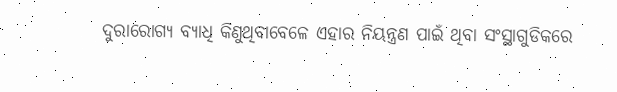ଦୁରାରୋଗ୍ୟ ବ୍ୟାଧି କିଣୁଥିବାବେଳେ ଏହାର ନିୟନ୍ତ୍ରଣ ପାଇଁ ଥିବା ସଂସ୍ଥାଗୁଡିକରେ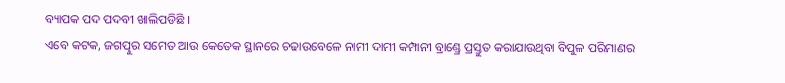ବ୍ୟାପକ ପଦ ପଦବୀ ଖାଲିପଡିଛି ।
ଏବେ କଟକ, ଜଗତ୍ପୁର ସମେତ ଆଉ କେତେକ ସ୍ଥାନରେ ଚଢାଉବେଳେ ନାମୀ ଦାମୀ କମ୍ପାନୀ ବ୍ରାଣ୍ଡ୍ରେ ପ୍ରସ୍ତୁତ କରାଯାଉଥିବା ବିପୁଳ ପରିମାଣର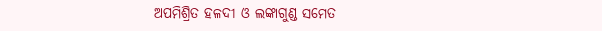ଅପମିଶ୍ରିତ ହଳଦୀ ଓ ଲଙ୍କାଗୁଣ୍ଡ ସମେତ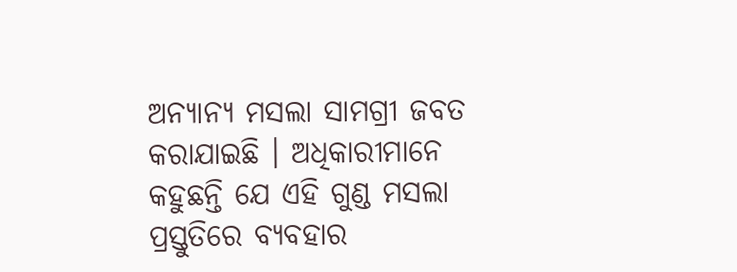ଅନ୍ୟାନ୍ୟ ମସଲା ସାମଗ୍ରୀ ଜବତ କରାଯାଇଛି । ଅଧିକାରୀମାନେ କହୁଛନ୍ତି ଯେ ଏହି ଗୁଣ୍ଡ ମସଲା ପ୍ରସ୍ତୁତିରେ ବ୍ୟବହାର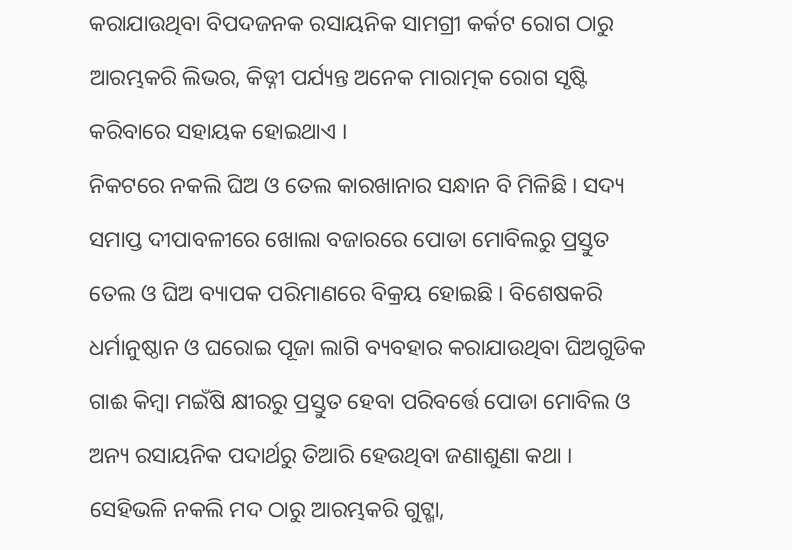କରାଯାଉଥିବା ବିପଦଜନକ ରସାୟନିକ ସାମଗ୍ରୀ କର୍କଟ ରୋଗ ଠାରୁ ଆରମ୍ଭକରି ଲିଭର, କିଡ୍ନୀ ପର୍ଯ୍ୟନ୍ତ ଅନେକ ମାରାତ୍ମକ ରୋଗ ସୃଷ୍ଟି କରିବାରେ ସହାୟକ ହୋଇଥାଏ ।
ନିକଟରେ ନକଲି ଘିଅ ଓ ତେଲ କାରଖାନାର ସନ୍ଧାନ ବି ମିଳିଛି । ସଦ୍ୟ ସମାପ୍ତ ଦୀପାବଳୀରେ ଖୋଲା ବଜାରରେ ପୋଡା ମୋବିଲରୁ ପ୍ରସ୍ତୁତ ତେଲ ଓ ଘିଅ ବ୍ୟାପକ ପରିମାଣରେ ବିକ୍ରୟ ହୋଇଛି । ବିଶେଷକରି ଧର୍ମାନୁଷ୍ଠାନ ଓ ଘରୋଇ ପୂଜା ଲାଗି ବ୍ୟବହାର କରାଯାଉଥିବା ଘିଅଗୁଡିକ ଗାଈ କିମ୍ବା ମଇଁଷି କ୍ଷୀରରୁ ପ୍ରସ୍ତୁତ ହେବା ପରିବର୍ତ୍ତେ ପୋଡା ମୋବିଲ ଓ ଅନ୍ୟ ରସାୟନିକ ପଦାର୍ଥରୁ ତିଆରି ହେଉଥିବା ଜଣାଶୁଣା କଥା ।
ସେହିଭଳି ନକଲି ମଦ ଠାରୁ ଆରମ୍ଭକରି ଗୁଟ୍ଖା,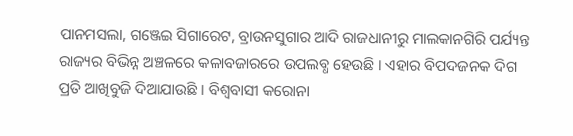ପାନମସଲା, ଗଞ୍ଜେଇ ସିଗାରେଟ, ବ୍ରାଉନସୁଗାର ଆଦି ରାଜଧାନୀରୁ ମାଲକାନଗିରି ପର୍ଯ୍ୟନ୍ତ ରାଜ୍ୟର ବିଭିନ୍ନ ଅଞ୍ଚଳରେ କଳାବଜାରରେ ଉପଲବ୍ଧ ହେଉଛି । ଏହାର ବିପଦଜନକ ଦିଗ ପ୍ରତି ଆଖିବୁଜି ଦିଆଯାଉଛି । ବିଶ୍ୱବାସୀ କରୋନା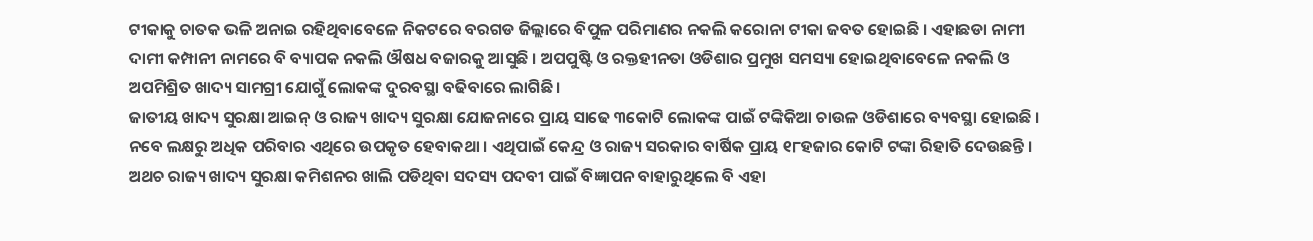ଟୀକାକୁ ଚାତକ ଭଳି ଅନାଇ ରହିଥିବାବେଳେ ନିକଟରେ ବରଗଡ ଜିଲ୍ଲାରେ ବିପୁଳ ପରିମାଣର ନକଲି କରୋନା ଟୀକା ଜବତ ହୋଇଛି । ଏହାଛଡା ନାମୀ ଦାମୀ କମ୍ପାନୀ ନାମରେ ବି ବ୍ୟାପକ ନକଲି ଔଷଧ ବଜାରକୁ ଆସୁଛି । ଅପପୁଷ୍ଟି ଓ ରକ୍ତହୀନତା ଓଡିଶାର ପ୍ରମୁଖ ସମସ୍ୟା ହୋଇଥିବାବେଳେ ନକଲି ଓ ଅପମିଶ୍ରିତ ଖାଦ୍ୟ ସାମଗ୍ରୀ ଯୋଗୁଁ ଲୋକଙ୍କ ଦୁରବସ୍ଥା ବଢିବାରେ ଲାଗିଛି ।
ଜାତୀୟ ଖାଦ୍ୟ ସୁରକ୍ଷା ଆଇନ୍ ଓ ରାଜ୍ୟ ଖାଦ୍ୟ ସୁରକ୍ଷା ଯୋଜନାରେ ପ୍ରାୟ ସାଢେ ୩କୋଟି ଲୋକଙ୍କ ପାଇଁ ଟଙ୍କିକିଆ ଚାଉଳ ଓଡିଶାରେ ବ୍ୟବସ୍ଥା ହୋଇଛି । ନବେ ଲକ୍ଷରୁ ଅଧିକ ପରିବାର ଏଥିରେ ଉପକୃତ ହେବାକଥା । ଏଥିପାଇଁ କେନ୍ଦ୍ର ଓ ରାଜ୍ୟ ସରକାର ବାର୍ଷିକ ପ୍ରାୟ ୧୮ହଜାର କୋଟି ଟଙ୍କା ରିହାତି ଦେଉଛନ୍ତି । ଅଥଚ ରାଜ୍ୟ ଖାଦ୍ୟ ସୁରକ୍ଷା କମିଶନର ଖାଲି ପଡିଥିବା ସଦସ୍ୟ ପଦବୀ ପାଇଁ ବିଜ୍ଞାପନ ବାହାରୁଥିଲେ ବି ଏହା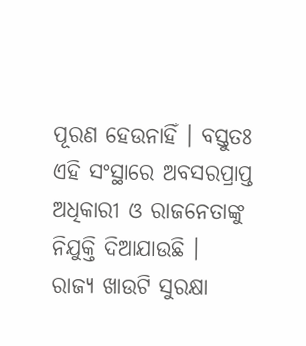ପୂରଣ ହେଉନାହିଁ । ବସ୍ତୁତଃ ଏହି ସଂସ୍ଥାରେ ଅବସରପ୍ରାପ୍ତ ଅଧିକାରୀ ଓ ରାଜନେତାଙ୍କୁ ନିଯୁକ୍ତି ଦିଆଯାଉଛି ।
ରାଜ୍ୟ ଖାଉଟି ସୁରକ୍ଷା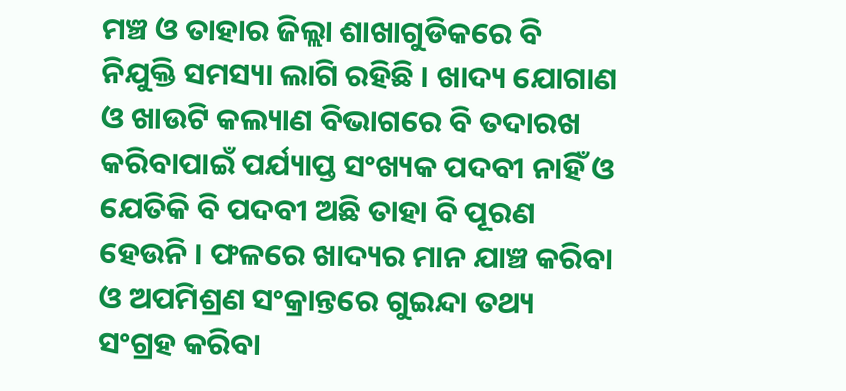ମଞ୍ଚ ଓ ତାହାର ଜିଲ୍ଲା ଶାଖାଗୁଡିକରେ ବି ନିଯୁକ୍ତି ସମସ୍ୟା ଲାଗି ରହିଛି । ଖାଦ୍ୟ ଯୋଗାଣ ଓ ଖାଉଟି କଲ୍ୟାଣ ବିଭାଗରେ ବି ତଦାରଖ କରିବାପାଇଁ ପର୍ଯ୍ୟାପ୍ତ ସଂଖ୍ୟକ ପଦବୀ ନାହିଁ ଓ ଯେତିକି ବି ପଦବୀ ଅଛି ତାହା ବି ପୂରଣ ହେଉନି । ଫଳରେ ଖାଦ୍ୟର ମାନ ଯାଞ୍ଚ କରିବା ଓ ଅପମିଶ୍ରଣ ସଂକ୍ରାନ୍ତରେ ଗୁଇନ୍ଦା ତଥ୍ୟ ସଂଗ୍ରହ କରିବା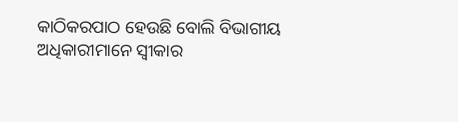କାଠିକରପାଠ ହେଉଛି ବୋଲି ବିଭାଗୀୟ ଅଧିକାରୀମାନେ ସ୍ୱୀକାର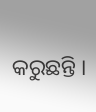କରୁଛନ୍ତି ।